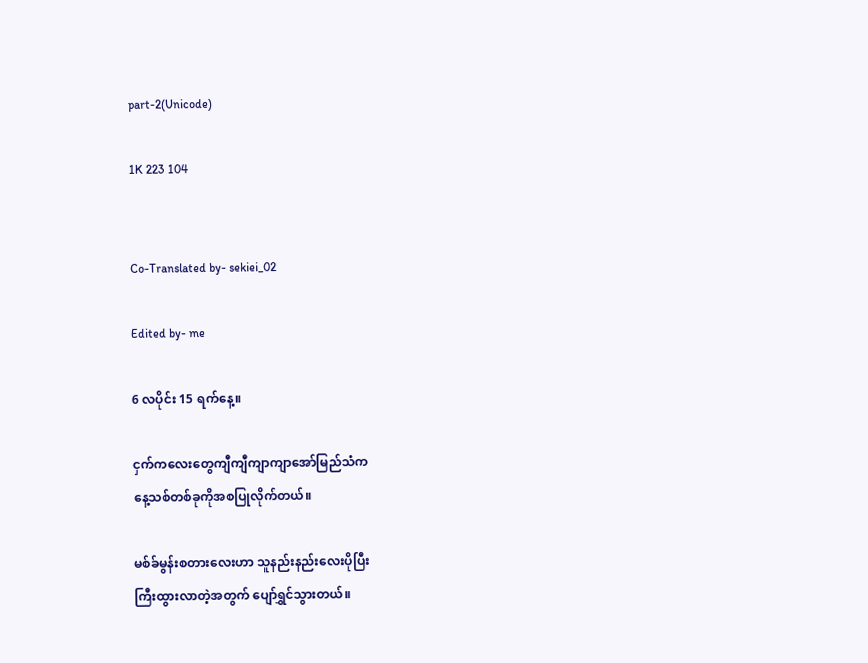part-2(Unicode)

1K 223 104


Co-Translated by- sekiei_02

Edited by- me

6 လပိုင်း 15 ရက်နေ့။

ငှက်ကလေးတွေကျီကျီကျာကျာအော်မြည်သံက
နေ့သစ်တစ်ခုကိုအစပြုလိုက်တယ်။

မစ်ခ်မွန်းစတားလေးဟာ သူနည်းနည်းလေးပိုပြီး
ကြီးထွားလာတဲ့အတွက် ပျော်ရွှင်သွားတယ်။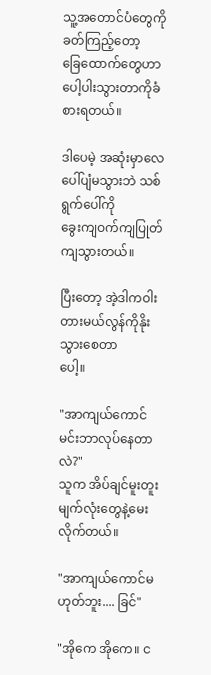သူ့အတောင်ပံတွေကိုခတ်ကြည့်တော့
ခြေထောက်တွေဟာ ပေါ့ပါးသွားတာကိုခံစားရတယ်။

ဒါပေမဲ့ အဆုံးမှာလေပေါ်ပျံမသွားဘဲ သစ်ရွက်ပေါ်ကို
ခွေးကျဝက်ကျပြုတ်ကျသွားတယ်။

ပြီးတော့ အဲ့ဒါကဝါးတားမယ်လွန်ကိုနိုးသွားစေတာ
ပေါ့။

"အာကျယ်ကောင် မင်းဘာလုပ်နေတာလဲ?"
သူက အိပ်ချင်မူးတူးမျက်လုံးတွေနဲ့မေးလိုက်တယ်။

"အာကျယ်ကောင်မဟုတ်ဘူး.... ခြင်"

"အိုကေ အိုကေ။ င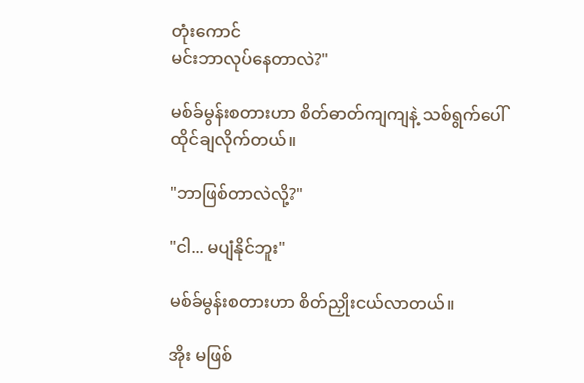တုံးကောင်
မင်းဘာလုပ်နေတာလဲ?"

မစ်ခ်မွန်းစတားဟာ စိတ်ဓာတ်ကျကျနဲ့ သစ်ရွက်ပေါ်
ထိုင်ချလိုက်တယ်။

"ဘာဖြစ်တာလဲလို့?"

"ငါ... မပျံနိုင်ဘူး"

မစ်ခ်မွန်းစတားဟာ စိတ်ညှိုးငယ်လာတယ်။

အိုး မဖြစ်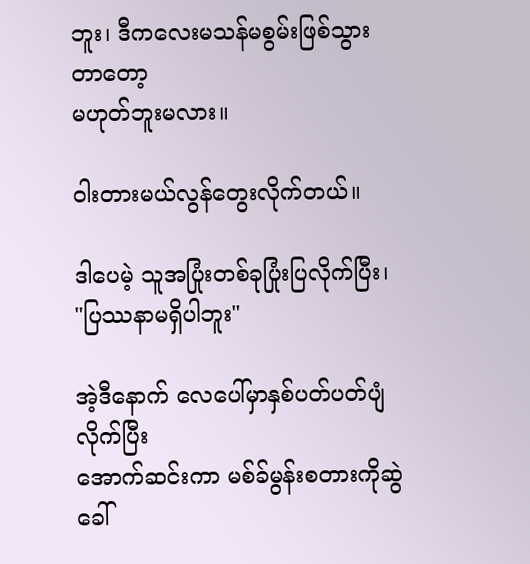ဘူး၊ ဒီကလေးမသန်မစွမ်းဖြစ်သွားတာတော့
မဟုတ်ဘူးမလား။

ဝါးတားမယ်လွန်တွေးလိုက်တယ်။

ဒါပေမဲ့ သူအပြုံးတစ်ခုပြုံးပြလိုက်ပြီး၊
"ပြဿနာမရှိပါဘူး"

အဲ့ဒီနောက် လေပေါ်မှာနှစ်ပတ်ပတ်ပျံလိုက်ပြီး
အောက်ဆင်းကာ မစ်ခ်မွန်းစတားကိုဆွဲခေါ်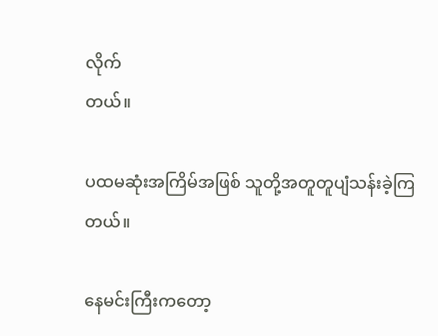လိုက်
တယ်။

ပထမဆုံးအကြိမ်အဖြစ် သူတို့အတူတူပျံသန်းခဲ့ကြ
တယ်။

နေမင်းကြီးကတော့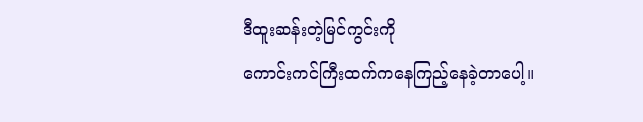ဒီထူးဆန်းတဲ့မြင်ကွင်းကို
ကောင်းကင်ကြီးထက်ကနေကြည့်နေခဲ့တာပေါ့။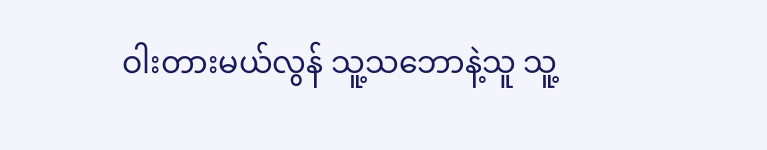ဝါးတားမယ်လွန် သူ့သဘောနဲ့သူ သူ့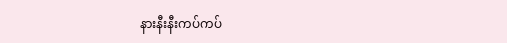နားနီးနီးကပ်ကပ်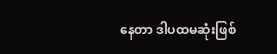နေတာ ဒါပထမဆုံးဖြစ်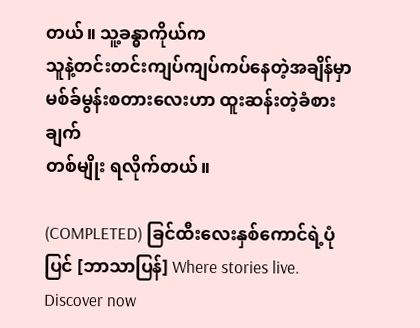တယ်။ သူ့ခန္ဓာကိုယ်က
သူနဲ့တင်းတင်းကျပ်ကျပ်ကပ်နေတဲ့အချိန်မှာ
မစ်ခ်မွန်းစတားလေးဟာ ထူးဆန်းတဲ့ခံစားချက်
တစ်မျိုး ရလိုက်တယ်။

(COMPLETED) ခြင်ထီးလေးနှစ်ကောင်ရဲ့ပုံပြင် [ဘာသာပြန်] Where stories live. Discover now